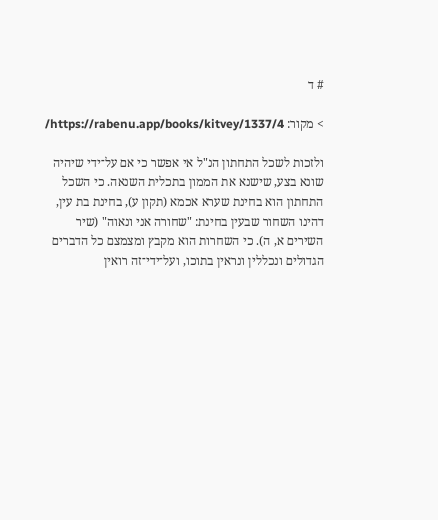# ד

> מקור: https://rabenu.app/books/kitvey/1337/4/

ולזכות לשכל התחתון הנ"ל אי אפשר כי אם על־ידי שיהיה שונא בצע, שישנא את הממון בתכלית השנאה. כי השכל התחתון הוא בחינת שערא אכמא (תקון ע), בחינת בת עין, דהינו השחור שבעין בחינת: "שחורה אני ונאוה" (שיר השירים א, ה). כי השחרות הוא מקבץ ומצמצם כל הדברים הגדולים ונכללין ונראין בתוכו, ועל־ידי־זה רואין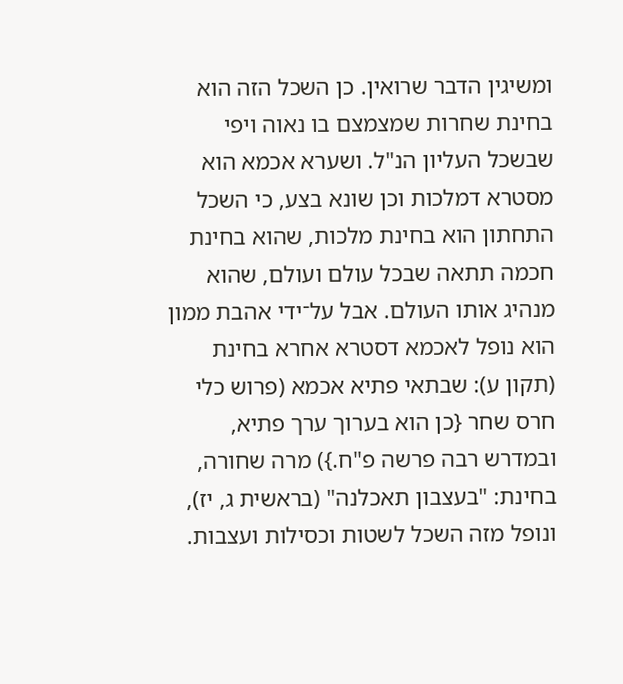ומשיגין הדבר שרואין. כן השכל הזה הוא בחינת שחרות שמצמצם בו נאוה ויפי שבשכל העליון הנ"ל. ושערא אכמא הוא מסטרא דמלכות וכן שונא בצע, כי השכל התחתון הוא בחינת מלכות, שהוא בחינת חכמה תתאה שבכל עולם ועולם, שהוא מנהיג אותו העולם. אבל על־ידי אהבת ממון הוא נופל לאכמא דסטרא אחרא בחינת (תקון ע): שבתאי פתיא אכמא (פרוש כלי חרס שחר {כן הוא בערוך ערך פתיא, ובמדרש רבה פרשה פ"ח.}) מרה שחורה, בחינת: "בעצבון תאכלנה" (בראשית ג, יז), ונופל מזה השכל לשטות וכסילות ועצבות.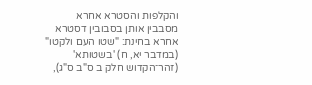והקלפות והסטרא אחרא מסבבין אותן בסבובין דסטרא אחרא בחינת: "שטו העם ולקטו" (במדבר יא, ח) 'בשטותא' (זהר־הקדוש חלק ב ס"ב ס"ג),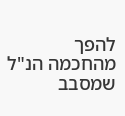להפך מהחכמה הנ"ל שמסבב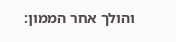והולך אחר הממון: